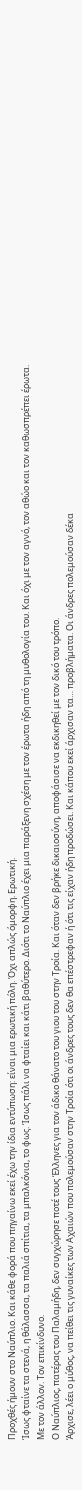Προχθές ήμουν στο Ναύπλιο. Και κάθε φορά που πηγαίνω εκεί έχω την ίδια εντύπωση: είναι μια ερωτική πόλη. Όχι απλώς όμορφη. Ερωτική.
Ίσως φταίνε τα στενά, η θάλασσα, τα παλιά σπίτια, τα μπαλκόνια, το φως. Ίσως πάλι να φταίει και κάτι βαθύτερο. Διότι το Ναύπλιο έχει μια παράξενη σχέση με τον έρωτα ήδη από τη μυθολογία του. Και όχι με τον αγνό, τον αθώο και τον καθωσπρέπει έρωτα.
Με τον άλλον. Τον επικίνδυνο.
Ο Ναύπλιος, πατέρας του Παλαμήδη, δεν συγχώρησε ποτέ τους Έλληνες για τον άδικο θάνατο του γιου του στην Τροία. Και όταν δεν βρήκε δικαιοσύνη, αποφάσισε να εκδικηθεί με τον δικό του τρόπο.
Άρχισε, λέει ο μύθος, να πείθει τις γυναίκες των Αχαιών που πολεμούσαν στην Τροία ότι οι άνδρες τους δεν θα επέστρεφαν ή ότι τις είχαν ήδη προδώσει. Και κάπου εκεί άρχισαν τα… προβλήματα. Οι άνδρες πολεμούσαν δέκα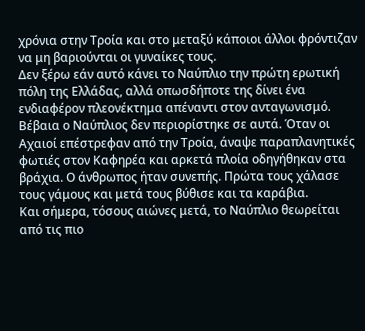χρόνια στην Τροία και στο μεταξύ κάποιοι άλλοι φρόντιζαν να μη βαριούνται οι γυναίκες τους.
Δεν ξέρω εάν αυτό κάνει το Ναύπλιο την πρώτη ερωτική πόλη της Ελλάδας, αλλά οπωσδήποτε της δίνει ένα ενδιαφέρον πλεονέκτημα απέναντι στον ανταγωνισμό.
Βέβαια ο Ναύπλιος δεν περιορίστηκε σε αυτά. Όταν οι Αχαιοί επέστρεφαν από την Τροία, άναψε παραπλανητικές φωτιές στον Καφηρέα και αρκετά πλοία οδηγήθηκαν στα βράχια. Ο άνθρωπος ήταν συνεπής. Πρώτα τους χάλασε τους γάμους και μετά τους βύθισε και τα καράβια.
Και σήμερα, τόσους αιώνες μετά, το Ναύπλιο θεωρείται από τις πιο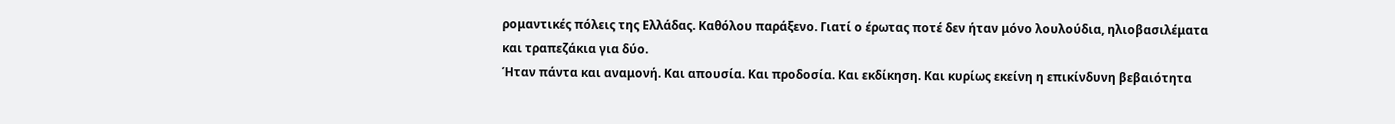ρομαντικές πόλεις της Ελλάδας. Καθόλου παράξενο. Γιατί ο έρωτας ποτέ δεν ήταν μόνο λουλούδια, ηλιοβασιλέματα και τραπεζάκια για δύο.
Ήταν πάντα και αναμονή. Και απουσία. Και προδοσία. Και εκδίκηση. Και κυρίως εκείνη η επικίνδυνη βεβαιότητα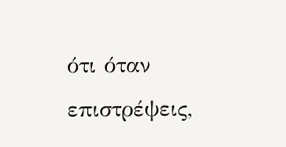ότι όταν επιστρέψεις,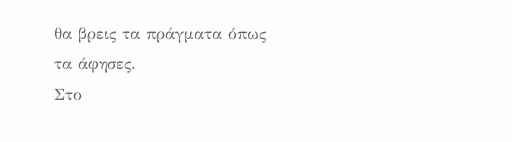θα βρεις τα πράγματα όπως τα άφησες.
Στο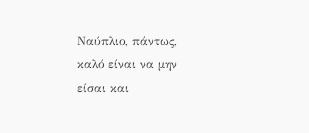Ναύπλιο, πάντως, καλό είναι να μην είσαι και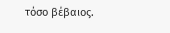τόσο βέβαιος.